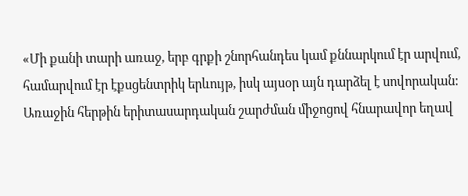«Մի քանի տարի առաջ, երբ գրքի շնորհանդես կամ քննարկում էր արվում, համարվում էր էքսցենտրիկ երևույթ, իսկ այսօր այն դարձել է սովորական: Առաջին հերթին երիտասարդական շարժման միջոցով հնարավոր եղավ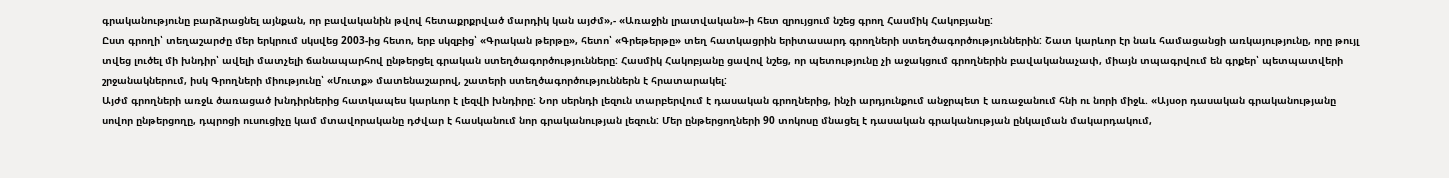գրականությունը բարձրացնել այնքան, որ բավականին թվով հետաքրքրված մարդիկ կան այժմ»,- «Առաջին լրատվական»-ի հետ զրույցում նշեց գրող Հասմիկ Հակոբյանը:
Ըստ գրողի՝ տեղաշարժը մեր երկրում սկսվեց 2003-ից հետո, երբ սկզբից՝ «Գրական թերթը», հետո՝ «Գրեթերթը» տեղ հատկացրին երիտասարդ գրողների ստեղծագործություններին: Շատ կարևոր էր նաև համացանցի առկայությունը, որը թույլ տվեց լուծել մի խնդիր՝ ավելի մատչելի ճանապարհով ընթերցել գրական ստեղծագործությունները: Հասմիկ Հակոբյանը ցավով նշեց, որ պետությունը չի աջակցում գրողներին բավականաչափ, միայն տպագրվում են գրքեր՝ պետպատվերի շրջանակներում, իսկ Գրողների միությունը՝ «Մուտք» մատենաշարով, շատերի ստեղծագործություններն է հրատարակել:
Այժմ գրողների առջև ծառացած խնդիրներից հատկապես կարևոր է լեզվի խնդիրը: Նոր սերնդի լեզուն տարբերվում է դասական գրողներից, ինչի արդյունքում անջրպետ է առաջանում հնի ու նորի միջև. «Այսօր դասական գրականությանը սովոր ընթերցողը, դպրոցի ուսուցիչը կամ մտավորականը դժվար է հասկանում նոր գրականության լեզուն: Մեր ընթերցողների 90 տոկոսը մնացել է դասական գրականության ընկալման մակարդակում,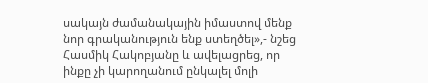սակայն ժամանակային իմաստով մենք նոր գրականություն ենք ստեղծել»,- նշեց Հասմիկ Հակոբյանը և ավելացրեց, որ ինքը չի կարողանում ընկալել մոլի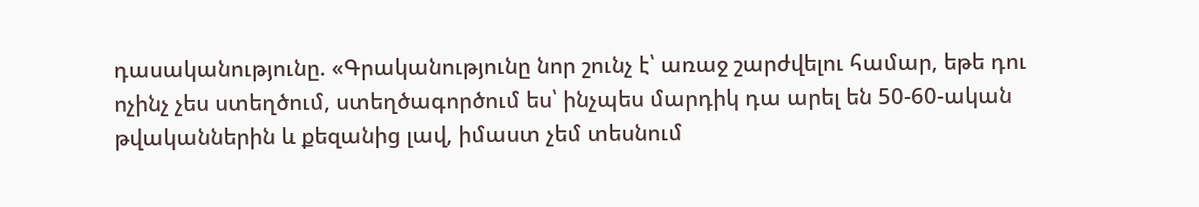դասականությունը. «Գրականությունը նոր շունչ է՝ առաջ շարժվելու համար, եթե դու ոչինչ չես ստեղծում, ստեղծագործում ես՝ ինչպես մարդիկ դա արել են 50-60-ական թվականներին և քեզանից լավ, իմաստ չեմ տեսնում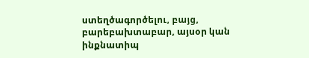ստեղծագործելու, բայց, բարեբախտաբար, այսօր կան ինքնատիպ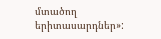մտածող երիտասարդներ»: